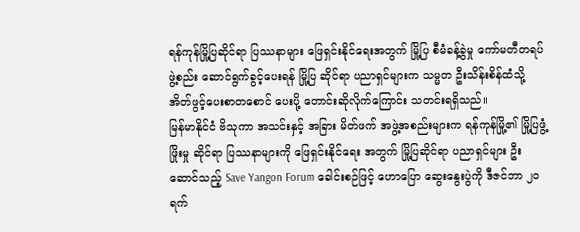ရန်ကုန်မြို့ပြဆိုင်ရာ ပြဿနာများ ဖြေရှင်းနိုင်ရေးအတွက် မြို့ပြ စီမံခန့်ခွဲမှု ကော်မတီတရပ် ဖွဲ့စည်း ဆောင်ရွက်ခွင့်ပေးရန် မြို့ပြ ဆိုင်ရာ ပညာရှင်များက သမ္မတ ဦးသိန်းစိန်ထံသို့ အိတ်ဖွင့်ပေးစာတစောင် ပေးပို့ တောင်းဆိုလိုက်ကြောင်း သတင်းရရှိသည်။
မြန်မာနိုင်ငံ ဗိသုကာ အသင်းနှင့် အခြား မိတ်ဖက် အဖွဲ့အစည်းများက ရန်ကုန်မြို့၏ မြို့ပြဖွံ့ဖြိုးမှု ဆိုင်ရာ ပြဿနာများကို ဖြေရှင်းနိုင်ရေး အတွက် မြို့ပြဆိုင်ရာ ပညာရှင်များ ဦးဆောင်သည့် Save Yangon Forum ခေါင်းစဉ်ဖြင့် ဟောပြော ဆွေးနွေးပွဲကို ဒီဇင်ဘာ ၂၀ ရက်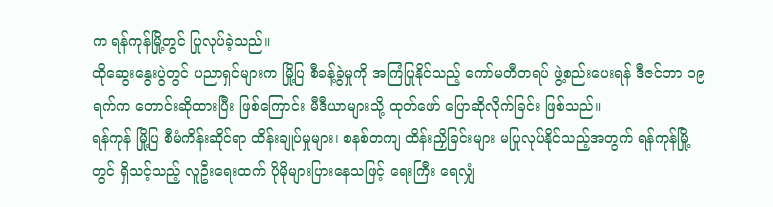က ရန်ကုန်မြို့တွင် ပြုလုပ်ခဲ့သည်။
ထိုဆွေးနွေးပွဲတွင် ပညာရှင်များက မြို့ပြ စီခန့်ခွဲမှုကို အကြံပြုနိုင်သည့် ကော်မတီတရပ် ဖွဲ့စည်းပေးရန် ဒီဇင်ဘာ ၁၉ ရက်က တောင်းဆိုထားပြီး ဖြစ်ကြောင်း မီဒီယာများသို့ ထုတ်ဖော် ပြောဆိုလိုက်ခြင်း ဖြစ်သည်။
ရန်ကုန် မြို့ပြ စီမံကိန်းဆိုင်ရာ ထိန်းချုပ်မှုများ၊ စနစ်တကျ ထိန်းညှိခြင်းများ မပြုလုပ်နိုင်သည့်အတွက် ရန်ကုန်မြို့တွင် ရှိသင့်သည့် လူဦးရေးထက် ပိုမိုများပြားနေသဖြင့် ရေးကြီး ရေလျှံ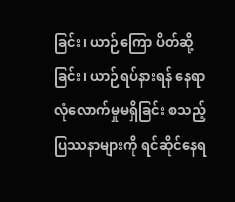ခြင်း၊ ယာဉ်ကြော ပိတ်ဆို့ခြင်း၊ ယာဉ်ရပ်နားရန် နေရာ လုံလောက်မှုမရှိခြင်း စသည့် ပြဿနာများကို ရင်ဆိုင်နေရ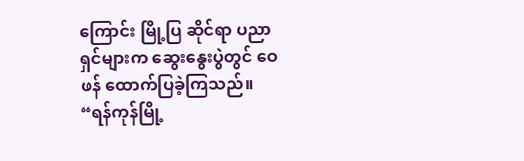ကြောင်း မြို့ပြ ဆိုင်ရာ ပညာရှင်များက ဆွေးနွေးပွဲတွင် ဝေဖန် ထောက်ပြခဲ့ကြသည်။
“ရန်ကုန်မြို့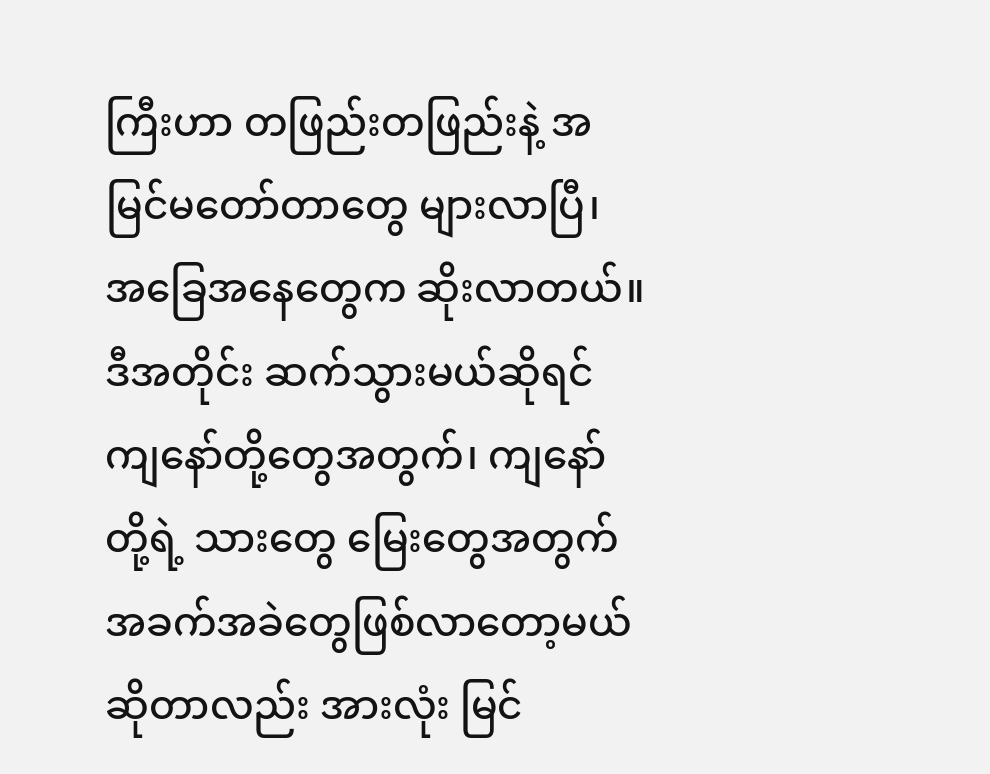ကြီးဟာ တဖြည်းတဖြည်းနဲ့ အမြင်မတော်တာတွေ များလာပြီ၊ အခြေအနေတွေက ဆိုးလာတယ်။ ဒီအတိုင်း ဆက်သွားမယ်ဆိုရင် ကျနော်တို့တွေအတွက်၊ ကျနော်တို့ရဲ့ သားတွေ မြေးတွေအတွက် အခက်အခဲတွေဖြစ်လာတော့မယ် ဆိုတာလည်း အားလုံး မြင်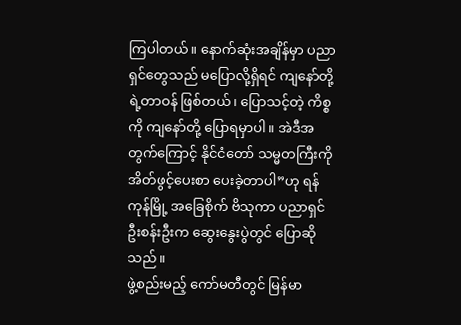ကြပါတယ်။ နောက်ဆုံးအချိန်မှာ ပညာရှင်တွေသည် မပြောလို့ရှိရင် ကျနော်တို့ ရဲ့တာဝန် ဖြစ်တယ်၊ ပြောသင့်တဲ့ ကိစ္စကို ကျနော်တို့ ပြောရမှာပါ။ အဲဒီအတွက်ကြောင့် နိုင်ငံတော် သမ္မတကြီးကို အိတ်ဖွင့်ပေးစာ ပေးခဲ့တာပါ”ဟု ရန်ကုန်မြို့ အခြေစိုက် ဗိသုကာ ပညာရှင် ဦးစန်းဦးက ဆွေးနွေးပွဲတွင် ပြောဆိုသည်။
ဖွဲ့စည်းမည့် ကော်မတီတွင် မြန်မာ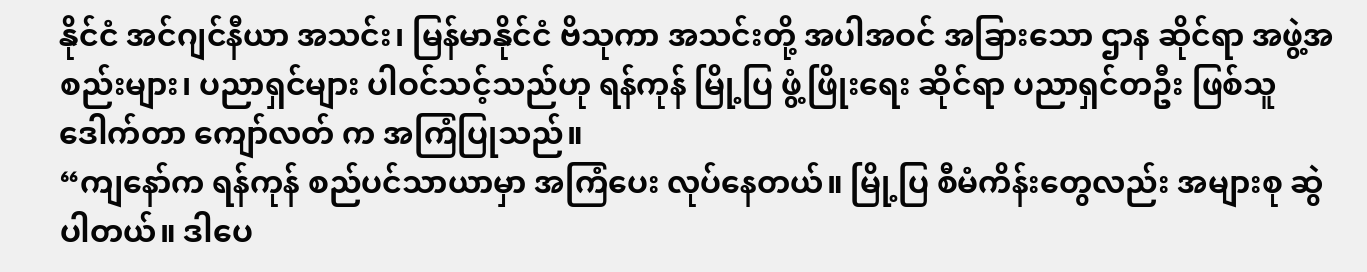နိုင်ငံ အင်ဂျင်နီယာ အသင်း၊ မြန်မာနိုင်ငံ ဗိသုကာ အသင်းတို့ အပါအဝင် အခြားသော ဌာန ဆိုင်ရာ အဖွဲ့အစည်းများ၊ ပညာရှင်များ ပါဝင်သင့်သည်ဟု ရန်ကုန် မြို့ပြ ဖွံ့ဖြိုးရေး ဆိုင်ရာ ပညာရှင်တဦး ဖြစ်သူ ဒေါက်တာ ကျော်လတ် က အကြံပြုသည်။
“ကျနော်က ရန်ကုန် စည်ပင်သာယာမှာ အကြံပေး လုပ်နေတယ်။ မြို့ပြ စီမံကိန်းတွေလည်း အများစု ဆွဲပါတယ်။ ဒါပေ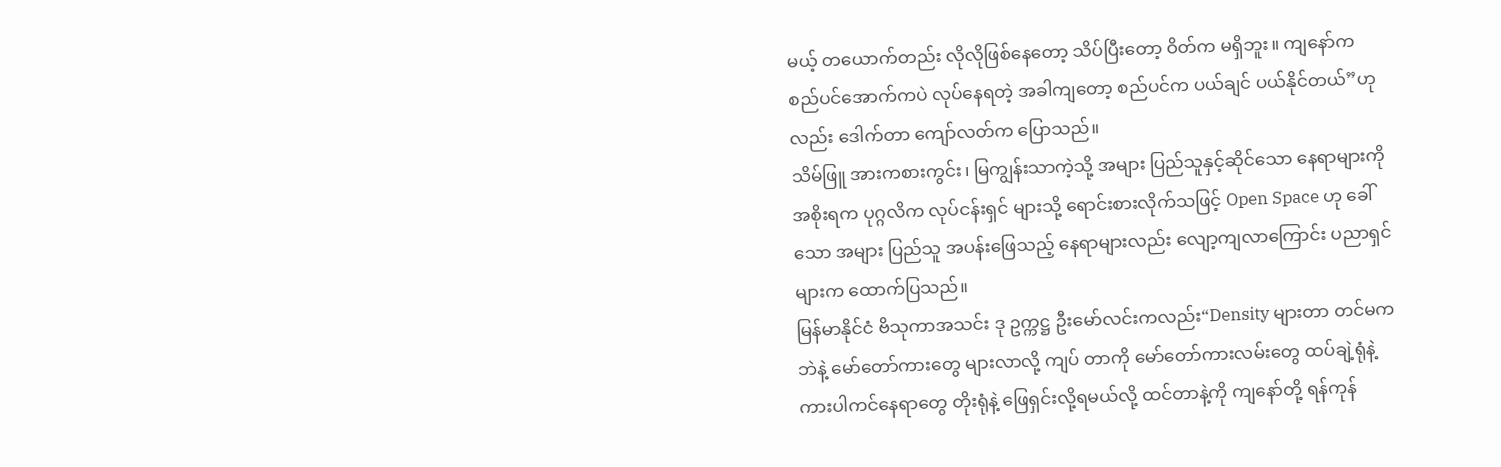မယ့် တယောက်တည်း လိုလိုဖြစ်နေတော့ သိပ်ပြီးတော့ ဝိတ်က မရှိဘူး။ ကျနော်က စည်ပင်အောက်ကပဲ လုပ်နေရတဲ့ အခါကျတော့ စည်ပင်က ပယ်ချင် ပယ်နိုင်တယ်”ဟုလည်း ဒေါက်တာ ကျော်လတ်က ပြောသည်။
သိမ်ဖြူ အားကစားကွင်း၊ မြကျွန်းသာကဲ့သို့ အများ ပြည်သူနှင့်ဆိုင်သော နေရာများကို အစိုးရက ပုဂ္ဂလိက လုပ်ငန်းရှင် များသို့ ရောင်းစားလိုက်သဖြင့် Open Space ဟု ခေါ်သော အများ ပြည်သူ အပန်းဖြေသည့် နေရာများလည်း လျော့ကျလာကြောင်း ပညာရှင် များက ထောက်ပြသည်။
မြန်မာနိုင်ငံ ဗိသုကာအသင်း ဒု ဥက္ကဋ္ဌ ဦးမော်လင်းကလည်း“Density များတာ တင်မကဘဲနဲ့ မော်တော်ကားတွေ များလာလို့ ကျပ် တာကို မော်တော်ကားလမ်းတွေ ထပ်ချဲ့ရုံနဲ့ ကားပါကင်နေရာတွေ တိုးရုံနဲ့ ဖြေရှင်းလို့ရမယ်လို့ ထင်တာနဲ့ကို ကျနော်တို့ ရန်ကုန်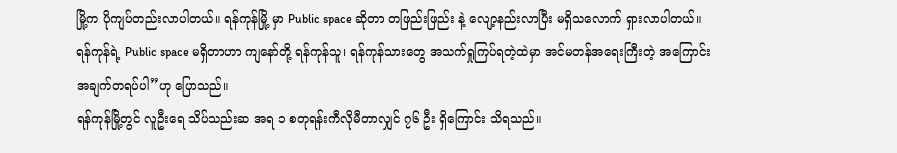မြို့က ပိုကျပ်တည်းလာပါတယ်။ ရန်ကုန်မြို့ မှာ Public space ဆိုတာ တဖြည်းဖြည်း နဲ့ လျော့နည်းလာပြီး မရှိသလောက် ရှားလာပါတယ်။ ရန်ကုန်ရဲ့ Public space မရှိတာဟာ ကျနော်တို့ ရန်ကုန်သူ၊ ရန်ကုန်သားတွေ အသက်ရှုကြပ်ရတဲ့ထဲမှာ အင်မတန်အရေးကြီးတဲ့ အကြောင်း အချက်တရပ်ပါ”ဟု ပြောသည်။
ရန်ကုန်မြို့တွင် လူဦးရေ သိပ်သည်းဆ အရ ၁ စတုရန်းကီလိုမီတာလျှင် ၇၆ ဦး ရှိကြောင်း သိရသည်။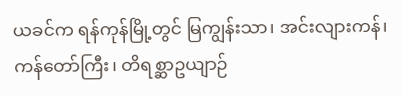ယခင်က ရန်ကုန်မြို့တွင် မြကျွန်းသာ၊ အင်းလျားကန်၊ ကန်တော်ကြီး၊ တိရစ္ဆာဥယျာဉ်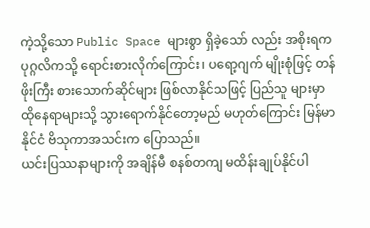ကဲ့သို့သော Public Space များစွာ ရှိခဲ့သော် လည်း အစိုးရက ပုဂ္ဂလိကသို့ ရောင်းစားလိုက်ကြောင်း၊ ပရော့ဂျက် မျိုးစုံဖြင့် တန်ဖိုးကြီး စားသောက်ဆိုင်များ ဖြစ်လာနိုင်သဖြင့် ပြည်သူ များမှာ ထိုနေရာများသို့ သွားရောက်နိုင်တော့မည် မဟုတ်ကြောင်း မြန်မာနိုင်ငံ ဗိသုကာအသင်းက ပြောသည်။
ယင်းပြဿနာများကို အချိန်မီ စနစ်တကျ မထိန်းချုပ်နိုင်ပါ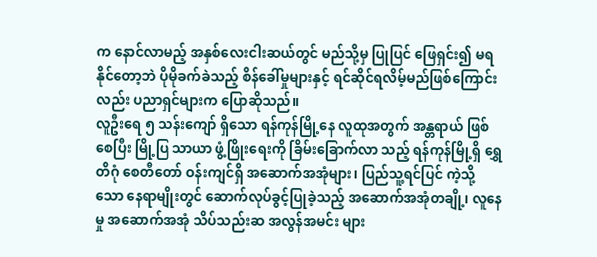က နောင်လာမည့် အနှစ်လေးငါးဆယ်တွင် မည်သို့မှ ပြုပြင် ဖြေရှင်း၍ မရနိုင်တော့ဘဲ ပိုမိုခက်ခဲသည့် စိန်ခေါ်မှုများနှင့် ရင်ဆိုင်ရလိမ့်မည်ဖြစ်ကြောင်းလည်း ပညာရှင်များက ပြောဆိုသည်။
လူဦးရေ ၅ သန်းကျော် ရှိသော ရန်ကုန်မြို့နေ လူထုအတွက် အန္တရာယ် ဖြစ်စေပြီး မြို့ပြ သာယာ ဖွံ့ဖြိုးရေးကို ခြိမ်းခြောက်လာ သည့် ရန်ကုန်မြို့ရှိ ရွှေတိဂုံ စေတီတော် ဝန်းကျင်ရှိ အဆောက်အအုံများ၊ ပြည်သူ့ရင်ပြင် ကဲ့သို့သော နေရာမျိုးတွင် ဆောက်လုပ်ခွင့်ပြုခဲ့သည့် အဆောက်အအုံတချို့၊ လူနေမှု အဆောက်အအုံ သိပ်သည်းဆ အလွန်အမင်း များ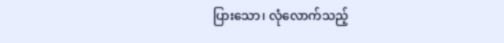ပြားသော၊ လုံလောက်သည့်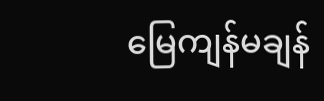မြေကျန်မချန်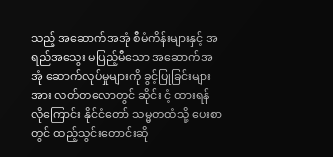သည့် အဆောက်အအုံ စီမံကိန်းများနှင့် အရည်အသွေး မပြည့်မီသော အဆောက်အအုံ ဆောက်လုပ်မှုများကို ခွင့်ပြုခြင်းများအား လတ်တလောတွင် ဆိုင်း ငံ့ ထားရန် လိုကြောင်း နိုင်ငံတော် သမ္မတထံသို့ ပေးစာတွင် ထည့်သွင်းတောင်းဆို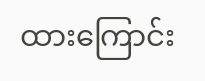ထားကြောင်း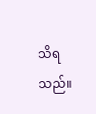သိရသည်။